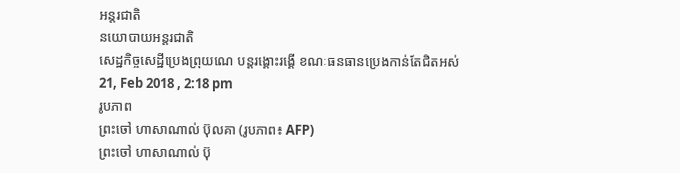អន្តរជាតិ
នយោបាយអន្តរជាតិ
សេដ្ឋកិច្ចសេដ្ឋីប្រេងព្រុយណេ បន្តរង្គោះរង្គើ ខណៈធនធានប្រេងកាន់តែជិតអស់
21, Feb 2018 , 2:18 pm
រូបភាព
ព្រះចៅ ហាសាណាល់ ប៊ុលគា (រូបភាព៖ AFP)
ព្រះចៅ ហាសាណាល់ ប៊ុ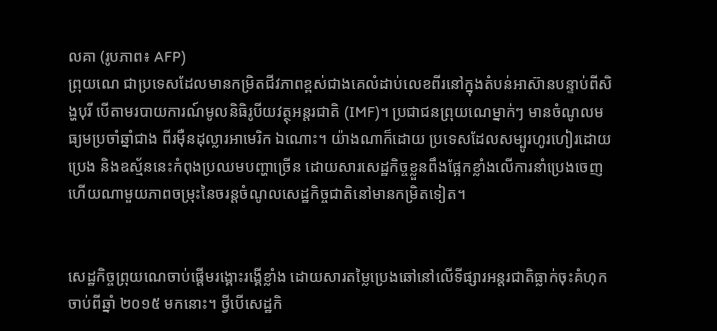លគា (រូបភាព៖ AFP)
ព្រុយណេ ជាប្រទេសដែលមានកម្រិតជីវភាពខ្ពស់ជាងគេលំដាប់លេខពីរនៅក្នុងតំបន់អាស៊ានបន្ទាប់ពីសិង្ហបុរី បើតាមរបាយការណ៍មូលនិធិរូបីយវត្ថុអន្តរជាតិ (IMF)។ ប្រជាជនព្រុយណេម្នាក់ៗ មានចំណូលមធ្យមប្រចាំឆ្នាំជាង ពីរម៉ឺនដុល្លារអាមេរិក ឯណោះ។ យ៉ាងណាក៏ដោយ ប្រទេសដែលសម្បូរហូរហៀរដោយប្រេង និងឧស្ម័ននេះកំពុងប្រឈមបញ្ហាច្រើន ដោយសារសេដ្ឋកិច្ចខ្លួនពឹងផ្អែកខ្លាំងលើការនាំប្រេងចេញ ហើយណាមួយភាពចម្រុះនៃចរន្តចំណូលសេដ្ឋកិច្ចជាតិនៅមានកម្រិតទៀត។


សេដ្ឋកិច្ចព្រុយណេចាប់ផ្តើមរង្គោះរង្គើខ្លាំង ដោយសារតម្លៃប្រេងឆៅនៅលើទីផ្សារអន្តរជាតិធ្លាក់ចុះគំហុកចាប់ពីឆ្នាំ ២០១៥ មកនោះ។ ថ្វីបើសេដ្ឋកិ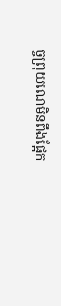ច្ចព្រុយណេមិនពឹងផ្អែក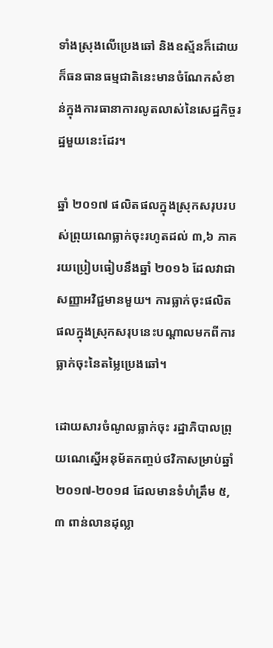ទាំងស្រុងលើប្រេងឆៅ និងឧស្ម័នក៏ដោយ ក៏ធនធានធម្មជាតិនេះមានចំណែកសំខាន់ក្នុងការធានាការលូតលាស់នៃសេដ្ឋកិច្ចរដ្ឋមួយនេះដែរ។

ឆ្នាំ ២០១៧ ផលិតផលក្នុងស្រុកសរុបរបស់ព្រុយណេធ្លាក់ចុះរហូតដល់ ៣,៦ ភាគរយប្រៀបធៀបនឹងឆ្នាំ ២០១៦ ដែលវាជាសញ្ញាអវិជ្ជមានមួយ។ ការធ្លាក់ចុះផលិតផលក្នុងស្រុកសរុបនេះបណ្តាលមកពីការធ្លាក់ចុះនៃតម្លៃប្រេងឆៅ។

ដោយសារចំណូលធ្លាក់ចុះ រដ្ឋាភិបាលព្រុយណេស្នើអនុម័តកញ្ចប់ថវិកាសម្រាប់ឆ្នាំ ២០១៧-២០១៨ ដែលមានទំហំត្រឹម ៥,៣ ពាន់លានដុល្លា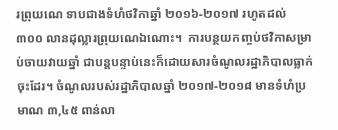រព្រុយណេ ទាបជាងទំហំថវិកាឆ្នាំ ២០១៦-២០១៧ រហូតដល់ ៣០០ លានដុល្លារព្រុយណេឯណោះ។  ការបន្ថយកញ្ចប់ថវិកាសម្រាប់ចាយវាយឆ្នាំ ជាបន្តបន្ទាប់នេះក៏ដោយសារចំណូលរដ្ឋាភិបាលធ្លាក់ចុះដែរ។ ចំណូលរបស់រដ្ឋាភិបាលឆ្នាំ ២០១៧-២០១៨ មានទំហំប្រមាណ ៣,៤៥ ពាន់លា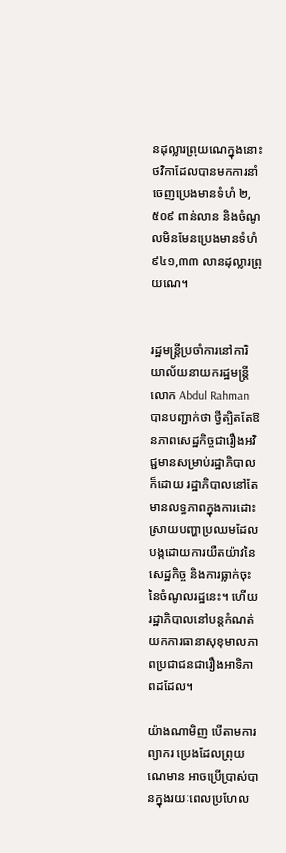នដុល្លារព្រុយណេក្នុងនោះថវិកាដែលបានមកការនាំចេញប្រេងមានទំហំ ២,៥០៩ ពាន់លាន និងចំណូលមិនមែនប្រេងមានទំហំ ៩៤១,៣៣ លានដុល្លារព្រុយណេ។


រដ្ឋមន្ត្រីប្រចាំការនៅការិយាល័យនាយករដ្ឋមន្ត្រីលោក Abdul Rahman បានបញ្ជាក់ថា ថ្វីត្បិតតែឱនភាពសេដ្ឋកិច្ចជារឿងអវិជ្ជមានសម្រាប់រដ្ឋាភិបាលក៏ដោយ រដ្ឋាភិបាលនៅតែមានលទ្ធភាពក្នុងការដោះស្រាយបញ្ហាប្រឈមដែលបង្កដោយការយឺតយ៉ាវនៃសេដ្ឋកិច្ច និងការធ្លាក់ចុះនៃចំណូលរដ្ឋនេះ។ ហើយរដ្ឋាភិបាលនៅបន្តកំណត់យកការធានាសុខុមាលភាពប្រជាជនជារឿងអាទិភាពដដែល។

យ៉ាងណាមិញ បើតាមការព្យាករ ប្រេងដែលព្រុយណេមាន អាចប្រើប្រាស់បានក្នុងរយៈពេលប្រហែល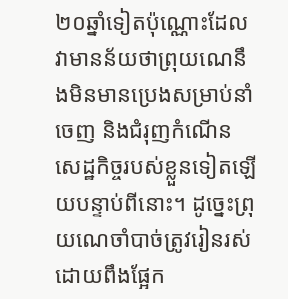២០ឆ្នាំទៀតប៉ុណ្ណោះដែលវាមានន័យថាព្រុយណេនឹងមិនមានប្រេងសម្រាប់នាំចេញ និងជំរុញកំណើនសេដ្ឋកិច្ចរបស់ខ្លួនទៀតឡើយបន្ទាប់ពីនោះ។ ដូច្នេះព្រុយណេចាំបាច់ត្រូវរៀនរស់ដោយពឹងផ្អែក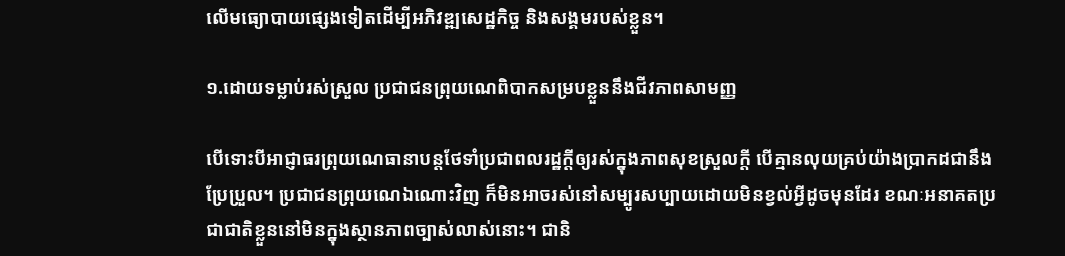លើមធ្យោបាយផ្សេងទៀតដើម្បីអភិវឌ្ឍសេដ្ឋកិច្ច និងសង្គមរបស់ខ្លួន។

១.ដោយទម្លាប់រស់ស្រួល ប្រជាជនព្រុយណេពិបាកសម្របខ្លួននឹងជីវភាពសាមញ្ញ

បើទោះបីអាជ្ញាធរព្រុយណេធានាបន្តថែទាំប្រជាពលរដ្ឋក្តីឲ្យរស់ក្នុងភាពសុខស្រួលក្តី បើគ្មានលុយគ្រប់យ៉ាងប្រាកដជានឹងប្រែប្រួល។ ប្រជាជនព្រុយណេឯណោះវិញ ក៏មិនអាចរស់នៅសម្បូរសប្បាយដោយមិនខ្វល់អ្វីដូចមុនដែរ ខណៈអនាគតប្រជាជាតិខ្លួននៅមិនក្នុងស្ថានភាពច្បាស់លាស់នោះ។ ជានិ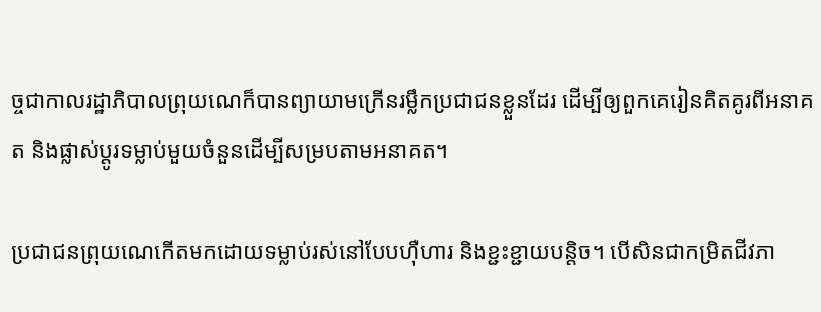ច្ចជាកាលរដ្ឋាភិបាលព្រុយណេក៏បានព្យាយាមក្រើនរម្លឹកប្រជាជនខ្លួនដែរ ដើម្បីឲ្យពួកគេរៀនគិតគូរពីអនាគត និងផ្លាស់ប្តូរទម្លាប់មួយចំនួនដើម្បីសម្របតាមអនាគត។

ប្រជាជនព្រុយណេកើតមកដោយទម្លាប់រស់នៅបែបហ៊ឺហារ និងខ្ជះខ្ជាយបន្តិច។ បើសិនជាកម្រិតជីវភា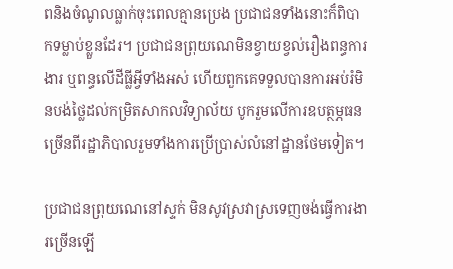ពនិងចំណូលធ្លាក់ចុះពេលគ្មានប្រេង ប្រជាជនទាំងនោះក៏ពិបាកទម្លាប់ខ្លួនដែរ។ ប្រជាជនព្រុយណេមិនខ្វាយខ្វល់រឿងពន្ធការងារ ឬពន្ធលើដីធ្លីអ្វីទាំងអស់ ហើយពួកគេទទួលបានការអប់រំមិនបង់ថ្លៃដល់កម្រិតសាកលវិទ្យាល័យ បូករួមលើការឧបត្ថម្ភធនច្រើនពីរដ្ឋាភិបាលរួមទាំងការប្រើប្រាស់លំនៅដ្ឋានថែមទៀត។

ប្រជាជនព្រុយណេនៅស្ទក់ មិនសូវស្រវាស្រទេញចង់ធ្វើការងារច្រើនឡើ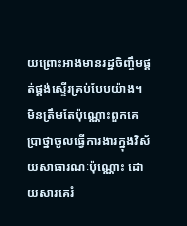យព្រោះអាងមានរដ្ឋចិញ្ចឹមផ្គត់ផ្គង់ស្ទើរគ្រប់បែបយ៉ាង។ មិនត្រឹមតែប៉ុណ្ណោះពួកគេប្រាថ្នាចូលធ្វើការងារក្នុងវិស័យសាធារណៈប៉ុណ្ណោះ ដោយសារគេរំ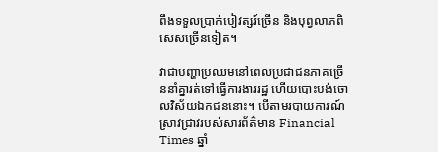ពឹងទទួលប្រាក់បៀវត្សរ៍ច្រើន និងបុព្វលាភពិសេសច្រើនទៀត។

វាជាបញ្ហាប្រឈមនៅពេលប្រជាជនភាគច្រើននាំគ្នារត់ទៅធ្វើការងាររដ្ឋ ហើយបោះបង់ចោលវិស័យឯកជននោះ។ បើតាមរបាយការណ៍ស្រាវជ្រាវរបស់សារព័ត៌មាន Financial Times ឆ្នាំ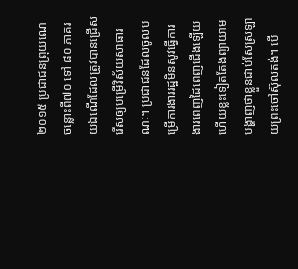២០១៥ ប្រជាជនព្រុយណេចន្លោះពី៧០ ទៅ ៨០ ភាគរយឯណើដែលត្រូវបានជ្រើសរើសឲ្យបម្រើវិស័យសាធារណៈ។ ប្រជាជនដែលចូលបម្រើការងាររដ្ឋមិនសូវធ្វើការងារពេញដៃពេញជើងឡើយ ហើយខ្លះទៀតតែងព្យាយាមបង្ហាញថាខ្លួនជាប់សែស្រឡាយព្រះចៅស៊ុលតង់។ បើ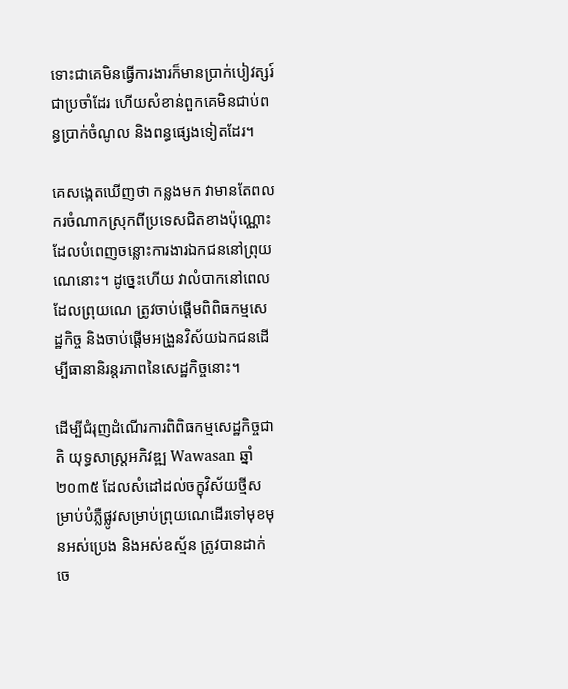ទោះជាគេមិនធ្វើការងារក៏មានប្រាក់បៀវត្សរ៍ជាប្រចាំដែរ ហើយសំខាន់ពួកគេមិនជាប់ពន្ធប្រាក់ចំណូល និងពន្ធផ្សេងទៀតដែរ។

គេសង្កេតឃើញថា កន្លងមក វាមានតែពលករចំណាកស្រុកពីប្រទេសជិតខាងប៉ុណ្ណោះដែលបំពេញចន្លោះការងារឯកជននៅព្រុយណេនោះ។ ដូច្នេះហើយ វាលំបាកនៅពេលដែលព្រុយណេ ត្រូវចាប់ផ្តើមពិពិធកម្មសេដ្ឋកិច្ច និងចាប់ផ្តើមអង្រួនវិស័យឯកជនដើម្បីធានានិរន្តរភាពនៃសេដ្ឋកិច្ចនោះ។

ដើម្បីជំរុញដំណើរការពិពិធកម្មសេដ្ឋកិច្ចជាតិ យុទ្ធសាស្ត្រអភិវឌ្ឍ Wawasan ឆ្នាំ ២០៣៥ ដែលសំដៅដល់ចក្ខុវិស័យថ្មីសម្រាប់បំភ្លឺផ្លូវសម្រាប់ព្រុយណេដើរទៅមុខមុនអស់ប្រេង និងអស់ឧស្ម័ន ត្រូវបានដាក់ចេ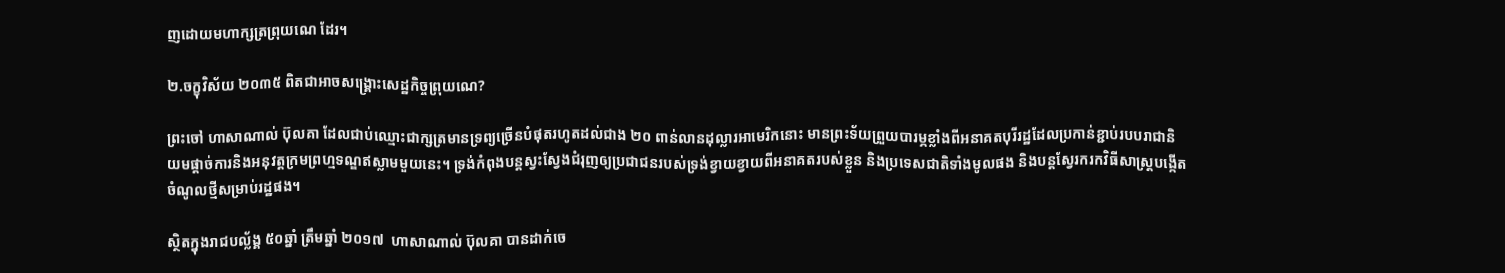ញដោយមហាក្សត្រព្រុយណេ ដែរ។

២.ចក្ខុវិស័យ ២០៣៥ ពិតជាអាចសង្គ្រោះសេដ្ឋកិច្ចព្រុយណេ?

ព្រះចៅ ហាសាណាល់ ប៊ុលគា ដែលជាប់ឈ្មោះជាក្សត្រមានទ្រព្យច្រើនបំផុតរហូតដល់ជាង ២០ ពាន់លានដុល្លារអាមេរិកនោះ មានព្រះទ័យព្រួយបារម្ភខ្លាំងពីអនាគតបុរីរដ្ឋដែលប្រកាន់ខ្ជាប់របបរាជានិយមផ្តាច់ការនិងអនុវត្តក្រមព្រហ្មទណ្ឌឥស្លាមមួយនេះ។ ទ្រង់កំពុងបន្តស្វះស្វែងជំរុញឲ្យប្រជាជនរបស់ទ្រង់ខ្វាយខ្វាយពីអនាគតរបស់ខ្លួន និងប្រទេសជាតិទាំងមូលផង និងបន្តស្វែរករកវិធីសាស្ត្របង្កើតចំណូលថ្មីសម្រាប់រដ្ឋផង។

ស្ថិតក្នុងរាជបល្ល័ង្គ ៥០ឆ្នាំ ត្រឹមឆ្នាំ ២០១៧  ហាសាណាល់ ប៊ុលគា បានដាក់ចេ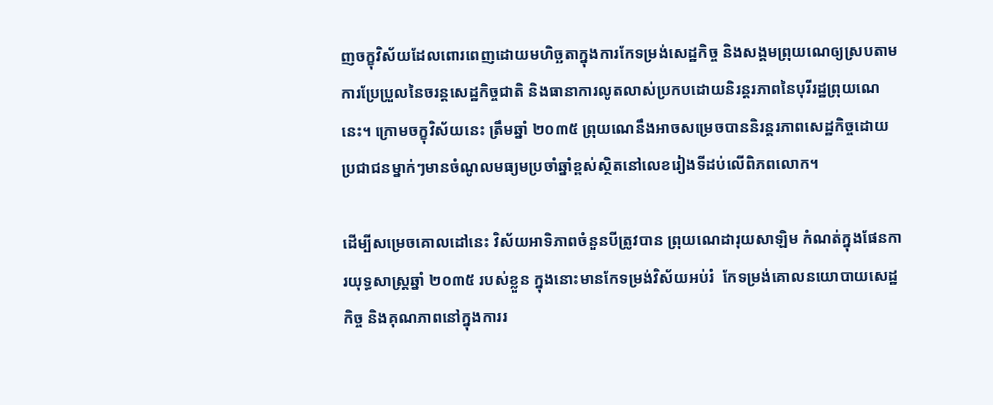ញចក្ខុវិស័យដែលពោរពេញដោយមហិច្ឆតាក្នុងការកែទម្រង់សេដ្ឋកិច្ច និងសង្គមព្រុយណេឲ្យស្របតាមការប្រែប្រួលនៃចរន្តសេដ្ឋកិច្ចជាតិ និងធានាការលូតលាស់ប្រកបដោយនិរន្តរភាពនៃបុរីរដ្ឋព្រុយណេនេះ។ ក្រោមចក្ខុវិស័យនេះ ត្រឹមឆ្នាំ ២០៣៥ ព្រុយណេនឹងអាចសម្រេចបាននិរន្តរភាពសេដ្ឋកិច្ចដោយប្រជាជនម្នាក់ៗមានចំណូលមធ្យមប្រចាំឆ្នាំខ្ពស់ស្ថិតនៅលេខរៀងទីដប់លើពិភពលោក។

ដើម្បីសម្រេចគោលដៅនេះ វិស័យអាទិភាពចំនួនបីត្រូវបាន ព្រុយណេដារុយសាឡិម កំណត់ក្នុងផែនការយុទ្ធសាស្ត្រឆ្នាំ ២០៣៥ របស់ខ្លួន ក្នុងនោះមានកែទម្រង់វិស័យអប់រំ  កែទម្រង់គោលនយោបាយសេដ្ឋកិច្ច និងគុណភាពនៅក្នុងការរ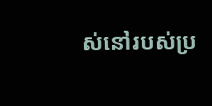ស់នៅរបស់ប្រ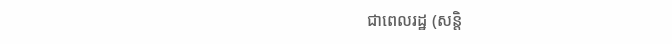ជាពេលរដ្ឋ (សន្តិ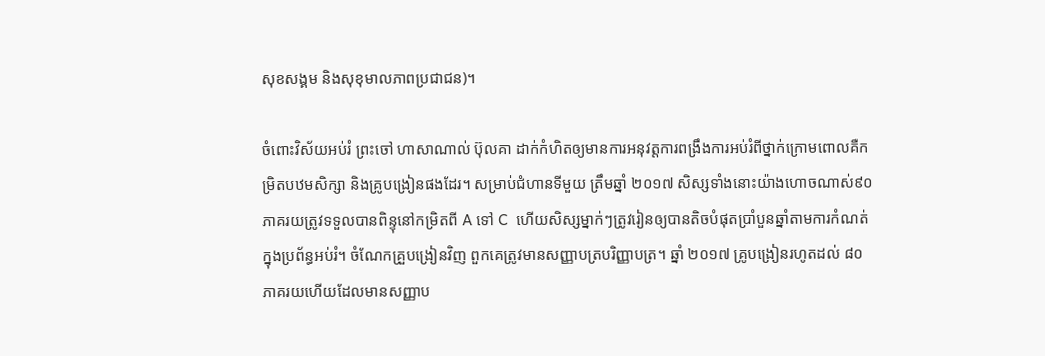សុខសង្គម និងសុខុមាលភាពប្រជាជន)។

ចំពោះវិស័យអប់រំ ព្រះចៅ ហាសាណាល់ ប៊ុលគា ដាក់កំហិតឲ្យមានការអនុវត្តការពង្រឹងការអប់រំពីថ្នាក់ក្រោមពោលគឺកម្រិតបឋមសិក្សា និងគ្រូបង្រៀនផងដែរ។ សម្រាប់ជំហានទីមួយ ត្រឹមឆ្នាំ ២០១៧ សិស្សទាំងនោះយ៉ាងហោចណាស់៩០ភាគរយត្រូវទទួលបានពិន្ទុនៅកម្រិតពី A ទៅ C  ហើយសិស្សម្នាក់ៗត្រូវរៀនឲ្យបានតិចបំផុតប្រាំបួនឆ្នាំតាមការកំណត់ក្នុងប្រព័ន្ធអប់រំ។ ចំណែកគ្រួបង្រៀនវិញ ពួកគេត្រូវមានសញ្ញាបត្របរិញ្ញាបត្រ។ ឆ្នាំ ២០១៧ គ្រូបង្រៀនរហូតដល់ ៨០ភាគរយហើយដែលមានសញ្ញាប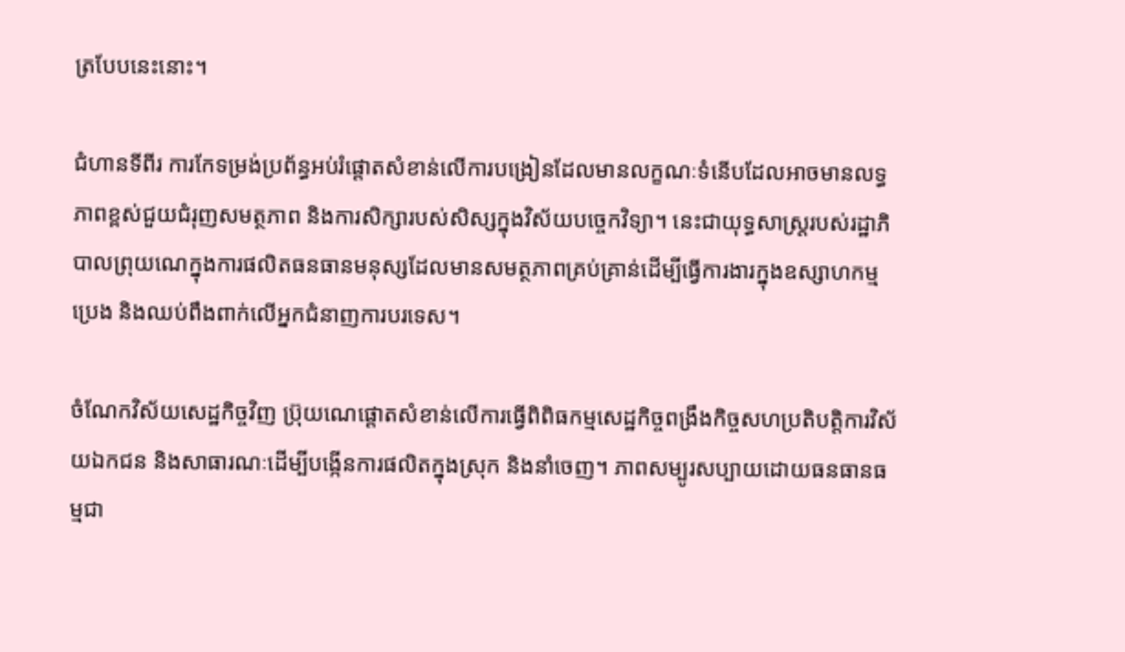ត្របែបនេះនោះ។

ជំហានទីពីរ ការកែទម្រង់ប្រព័ន្ធអប់រំផ្តោតសំខាន់លើការបង្រៀនដែលមានលក្ខណៈទំនើបដែលអាចមានលទ្ធភាពខ្ពស់ជួយជំរុញសមត្ថភាព និងការសិក្សារបស់សិស្សក្នុងវិស័យបច្ចេកវិទ្យា។ នេះជាយុទ្ធសាស្ត្ររបស់រដ្ឋាភិបាលព្រុយណេក្នុងការផលិតធនធានមនុស្សដែលមានសមត្ថភាពគ្រប់គ្រាន់ដើម្បីធ្វើការងារក្នុងឧស្សាហកម្មប្រេង និងឈប់ពឹងពាក់លើអ្នកជំនាញការបរទេស។

ចំណែកវិស័យសេដ្ឋកិច្ចវិញ ប្រ៊ុយណេផ្តោតសំខាន់លើការធ្វើពិពិធកម្មសេដ្ឋកិច្ចពង្រឹងកិច្ចសហប្រតិបត្តិការវិស័យឯកជន និងសាធារណៈដើម្បីបង្កើនការផលិតក្នុងស្រុក និងនាំចេញ។ ភាពសម្បូរសប្បាយដោយធនធានធម្មជា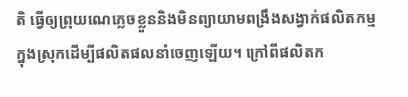តិ ធ្វើឲ្យព្រុយណេភ្លេចខ្លួននិងមិនព្យាយាមពង្រឹងសង្វាក់ផលិតកម្មក្នុងស្រុកដើម្បីផលិតផលនាំចេញឡើយ។ ក្រៅពីផលិតក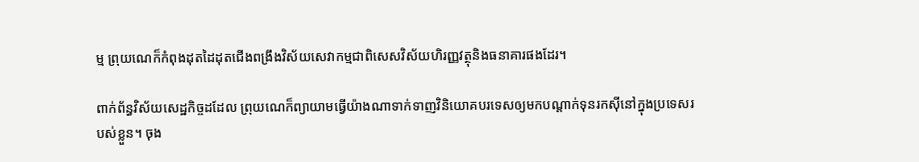ម្ម ព្រុយណេក៏កំពុងដុតដៃដុតជើងពង្រឹងវិស័យសេវាកម្មជាពិសេសវិស័យហិរញ្ញវត្ថុនិងធនាគារផងដែរ។

ពាក់ព័ន្ធវិស័យសេដ្ឋកិច្ចដដែល ព្រុយណេក៏ព្យាយាមធ្វើយ៉ាងណាទាក់ទាញវិនិយោគបរទេសឲ្យមកបណ្តាក់ទុនរកស៊ីនៅក្នុងប្រទេសរបស់ខ្លួន។ ចុង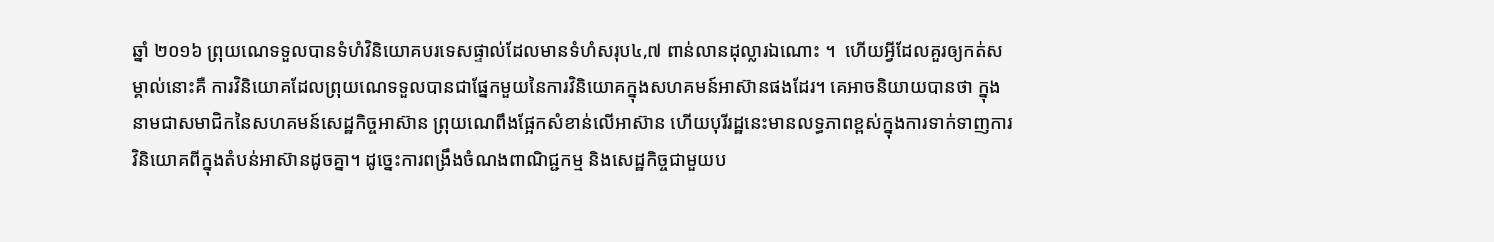ឆ្នាំ ២០១៦ ព្រុយណេទទួលបានទំហំវិនិយោគបរទេសផ្ទាល់ដែលមានទំហំសរុប៤,៧ ពាន់លានដុល្លារឯណោះ ។  ហើយអ្វីដែលគួរឲ្យកត់សម្គាល់នោះគឺ ការវិនិយោគដែលព្រុយណេទទួលបានជាផ្នែកមួយនៃការវិនិយោគក្នុងសហគមន៍អាស៊ានផងដែរ។ គេអាចនិយាយបានថា ក្នុងនាមជាសមាជិកនៃសហគមន៍សេដ្ឋកិច្ចអាស៊ាន ព្រុយណេពឹងផ្អែកសំខាន់លើអាស៊ាន ហើយបុរីរដ្ឋនេះមានលទ្ធភាពខ្ពស់ក្នុងការទាក់ទាញការវិនិយោគពីក្នុងតំបន់អាស៊ានដូចគ្នា។ ដូច្នេះការពង្រឹងចំណងពាណិជ្ជកម្ម និងសេដ្ឋកិច្ចជាមួយប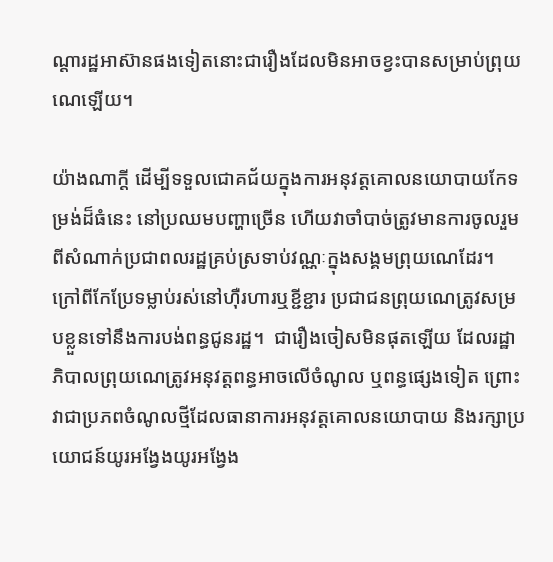ណ្តារដ្ឋអាស៊ានផងទៀតនោះជារឿងដែលមិនអាចខ្វះបានសម្រាប់ព្រុយណេឡើយ។

យ៉ាងណាក្តី ដើម្បីទទួលជោគជ័យក្នុងការអនុវត្តគោលនយោបាយកែទម្រង់ដ៏ធំនេះ នៅប្រឈមបញ្ហាច្រើន ហើយវាចាំបាច់ត្រូវមានការចូលរួមពីសំណាក់ប្រជាពលរដ្ឋគ្រប់ស្រទាប់វណ្ណៈក្នុងសង្គមព្រុយណេដែរ។ ក្រៅពីកែប្រែទម្លាប់រស់នៅហ៊ឺរហារឬខ្ជីខ្ជារ ប្រជាជនព្រុយណេត្រូវសម្របខ្លួនទៅនឹងការបង់ពន្ធជូនរដ្ឋ។  ជារឿងចៀសមិនផុតឡើយ ដែលរដ្ឋាភិបាលព្រុយណេត្រូវអនុវត្តពន្ធអាចលើចំណូល ឬពន្ធផ្សេងទៀត ព្រោះវាជាប្រភពចំណូលថ្មីដែលធានាការអនុវត្តគោលនយោបាយ និងរក្សាប្រយោជន៍យូរអង្វែងយូរអង្វែង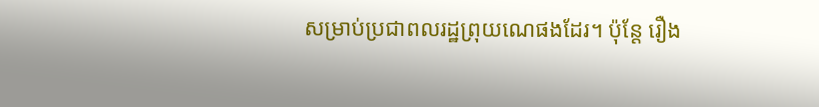សម្រាប់ប្រជាពលរដ្ឋព្រុយណេផងដែរ។ ប៉ុន្តែ រឿង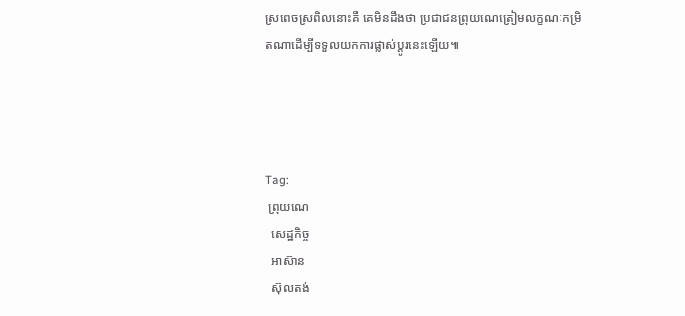ស្រពេចស្រពិលនោះគឺ គេមិនដឹងថា ប្រជាជនព្រុយណេត្រៀមលក្ខណៈកម្រិតណាដើម្បីទទួលយកការផ្លាស់ប្តូរនេះឡើយ៕




Tag:
 ព្រុយណេ
  សេដ្ឋកិច្ច
  អាស៊ាន
  ស៊ុលតង់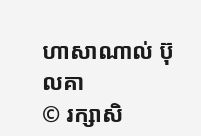ហាសាណាល់ ប៊ុលគា
© រក្សាសិ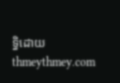ទ្ធិដោយ thmeythmey.com